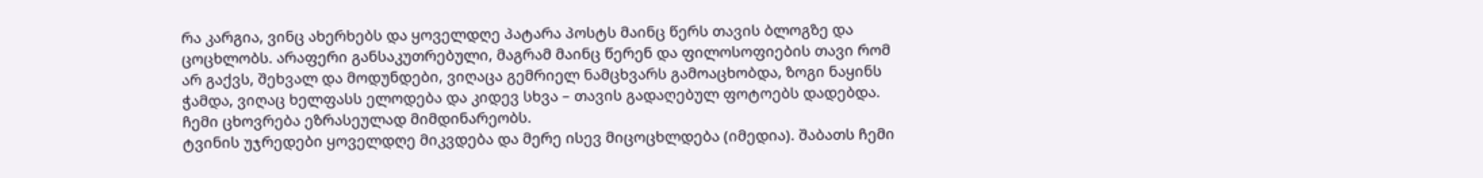რა კარგია, ვინც ახერხებს და ყოველდღე პატარა პოსტს მაინც წერს თავის ბლოგზე და ცოცხლობს. არაფერი განსაკუთრებული, მაგრამ მაინც წერენ და ფილოსოფიების თავი რომ არ გაქვს, შეხვალ და მოდუნდები, ვიღაცა გემრიელ ნამცხვარს გამოაცხობდა, ზოგი ნაყინს ჭამდა, ვიღაც ხელფასს ელოდება და კიდევ სხვა – თავის გადაღებულ ფოტოებს დადებდა.
ჩემი ცხოვრება ეზრასეულად მიმდინარეობს.
ტვინის უჯრედები ყოველდღე მიკვდება და მერე ისევ მიცოცხლდება (იმედია). შაბათს ჩემი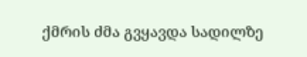ქმრის ძმა გვყავდა სადილზე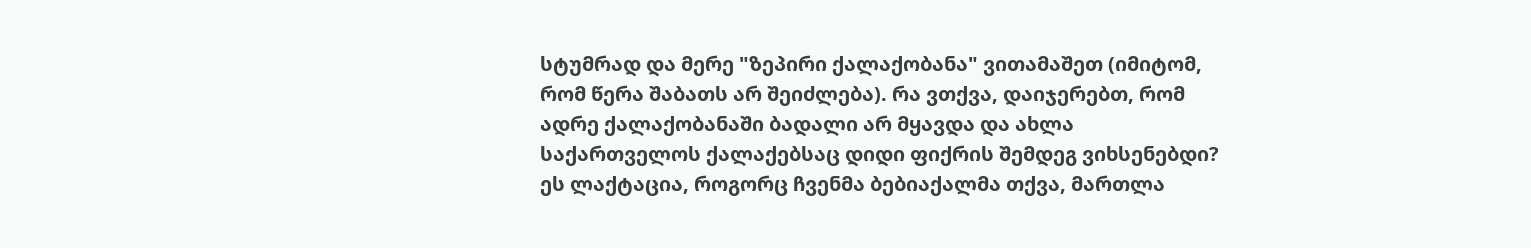სტუმრად და მერე "ზეპირი ქალაქობანა" ვითამაშეთ (იმიტომ, რომ წერა შაბათს არ შეიძლება). რა ვთქვა, დაიჯერებთ, რომ ადრე ქალაქობანაში ბადალი არ მყავდა და ახლა საქართველოს ქალაქებსაც დიდი ფიქრის შემდეგ ვიხსენებდი? ეს ლაქტაცია, როგორც ჩვენმა ბებიაქალმა თქვა, მართლა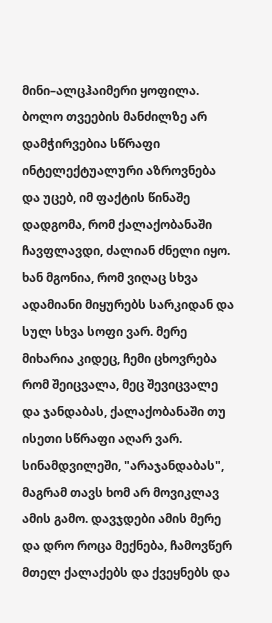მინი–ალცჰაიმერი ყოფილა.
ბოლო თვეების მანძილზე არ დამჭირვებია სწრაფი ინტელექტუალური აზროვნება და უცებ, იმ ფაქტის წინაშე დადგომა, რომ ქალაქობანაში ჩავფლავდი, ძალიან ძნელი იყო. ხან მგონია, რომ ვიღაც სხვა ადამიანი მიყურებს სარკიდან და სულ სხვა სოფი ვარ. მერე მიხარია კიდეც, ჩემი ცხოვრება რომ შეიცვალა, მეც შევიცვალე და ჯანდაბას, ქალაქობანაში თუ ისეთი სწრაფი აღარ ვარ.
სინამდვილეში, "არაჯანდაბას", მაგრამ თავს ხომ არ მოვიკლავ ამის გამო. დავჯდები ამის მერე და დრო როცა მექნება, ჩამოვწერ მთელ ქალაქებს და ქვეყნებს და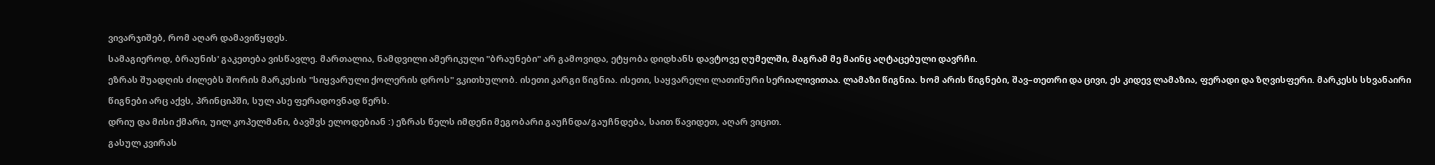ვივარჯიშებ, რომ აღარ დამავიწყდეს.
სამაგიეროდ, ბრაუნის' გაკეთება ვისწავლე. მართალია, ნამდვილი ამერიკული "ბრაუნები" არ გამოვიდა, ეტყობა დიდხანს დავტოვე ღუმელში, მაგრამ მე მაინც აღტაცებული დავრჩი.
ეზრას შუადღის ძილებს შორის მარკესის "სიყვარული ქოლერის დროს" ვკითხულობ. ისეთი კარგი წიგნია. ისეთი, საყვარელი ლათინური სერიალივითაა. ლამაზი წიგნია. ხომ არის წიგნები, შავ–თეთრი და ცივი, ეს კიდევ ლამაზია, ფერადი და ზღვისფერი. მარკესს სხვანაირი წიგნები არც აქვს, პრინციპში, სულ ასე ფერადოვნად წერს.
დრიუ და მისი ქმარი, უილ კოპელმანი, ბავშვს ელოდებიან :) ეზრას წელს იმდენი მეგობარი გაუჩნდა/გაუჩნდება, საით წავიდეთ, აღარ ვიცით.
გასულ კვირას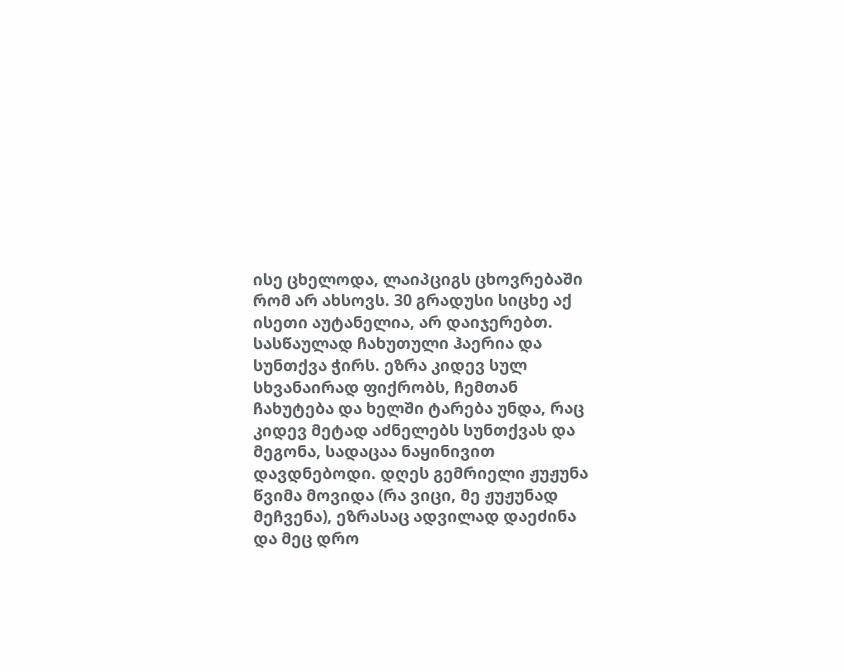ისე ცხელოდა, ლაიპციგს ცხოვრებაში რომ არ ახსოვს. 30 გრადუსი სიცხე აქ ისეთი აუტანელია, არ დაიჯერებთ. სასწაულად ჩახუთული ჰაერია და სუნთქვა ჭირს. ეზრა კიდევ სულ სხვანაირად ფიქრობს, ჩემთან ჩახუტება და ხელში ტარება უნდა, რაც კიდევ მეტად აძნელებს სუნთქვას და მეგონა, სადაცაა ნაყინივით დავდნებოდი. დღეს გემრიელი ჟუჟუნა წვიმა მოვიდა (რა ვიცი, მე ჟუჟუნად მეჩვენა), ეზრასაც ადვილად დაეძინა და მეც დრო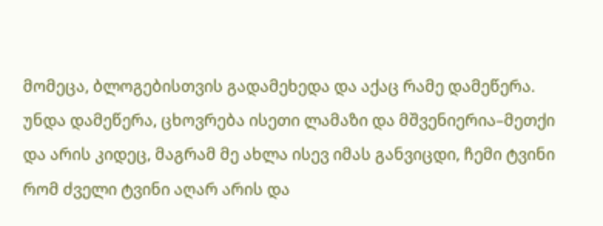მომეცა, ბლოგებისთვის გადამეხედა და აქაც რამე დამეწერა.
უნდა დამეწერა, ცხოვრება ისეთი ლამაზი და მშვენიერია–მეთქი და არის კიდეც, მაგრამ მე ახლა ისევ იმას განვიცდი, ჩემი ტვინი რომ ძველი ტვინი აღარ არის და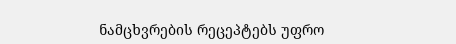ნამცხვრების რეცეპტებს უფრო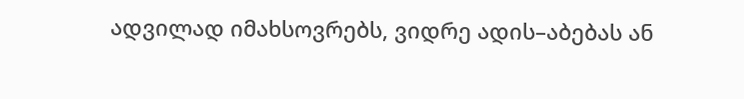ადვილად იმახსოვრებს, ვიდრე ადის–აბებას ან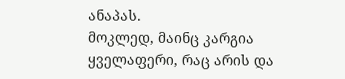ანაპას.
მოკლედ, მაინც კარგია ყველაფერი, რაც არის და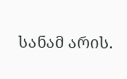სანამ არის.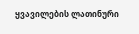ყვავილების ლათინური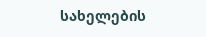სახელების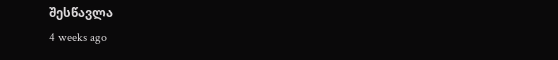შესწავლა
4 weeks ago